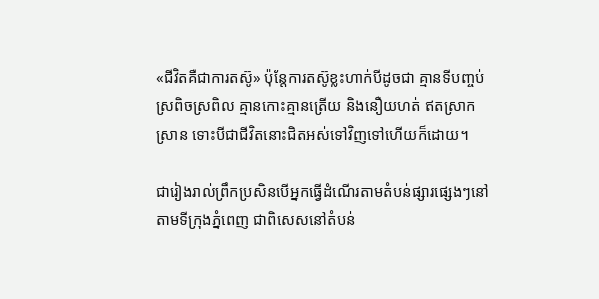«ជីវិតគឺជាការតស៊ូ» ប៉ុន្តែការតស៊ូខ្លះហាក់បីដូចជា គ្មានទីបញ្ចប់ ស្រពិចស្រពិល គ្មានកោះគ្មានត្រើយ និងនឿយហត់ ឥតស្រាកស្រាន ទោះបីជាជីវិតនោះជិតអស់ទៅវិញទៅហើយក៏ដោយ។

ជារៀងរាល់ព្រឹកប្រសិនបើអ្នកធ្វើដំណើរតាមតំបន់ផ្សារផ្សេងៗនៅតាមទីក្រុងភ្នំពេញ ជាពិសេសនៅតំបន់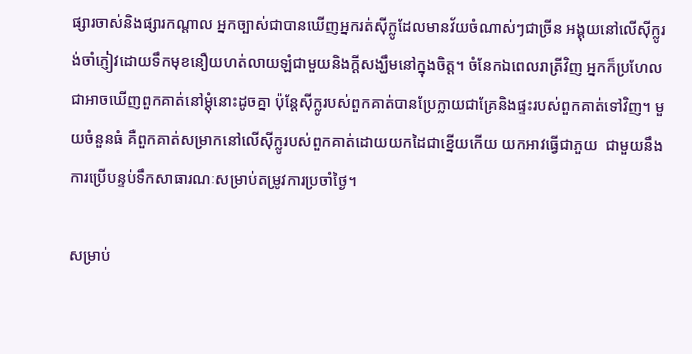ផ្សារចាស់និងផ្សារកណ្តាល អ្នកច្បាស់ជាបានឃើញអ្នករត់ស៊ីក្លូដែលមានវ័យចំណាស់ៗជាច្រីន អង្គុយនៅលើស៊ីក្លូរង់ចាំភ្ញៀវដោយទឹកមុខនឿយហត់លាយឡំជាមួយនិងក្តីសង្ឃឹមនៅក្នុងចិត្ត។ ចំនែកឯពេលរាត្រីវិញ អ្នកក៏ប្រហែលជាអាចឃើញពួកគាត់នៅម្តុំនោះដូចគ្នា ប៉ុន្តែស៊ីក្លូរបស់ពួកគាត់បានប្រែក្លាយជាគ្រែនិងផ្ទះរបស់ពួកគាត់ទៅវិញ។ មួយចំនួនធំ គឺពួកគាត់សម្រាកនៅលើស៊ីក្លូរបស់ពួកគាត់ដោយយកដៃជាខ្នើយកើយ យកអាវធ្វើជាភួយ  ជាមួយនឹងការប្រើបន្ទប់ទឹកសាធារណៈសម្រាប់តម្រូវការប្រចាំថ្ងៃ។

សម្រាប់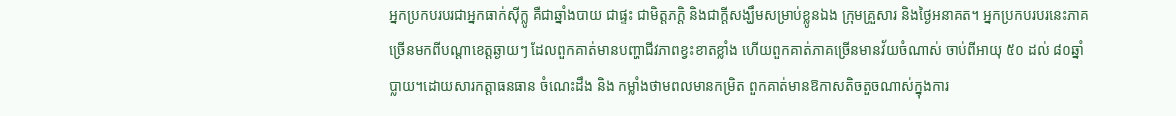អ្នកប្រកបរបរជាអ្នកធាក់ស៊ីក្លូ គឺជាឆ្នាំងបាយ ជាផ្ទះ ជាមិត្តភក្តិ និងជាក្តីសង្ឃឹមសម្រាប់ខ្លូនឯង ក្រុមគ្រួសារ និងថ្ងៃអនាគត។ អ្នកប្រកបរបរនេះភាគច្រើនមកពីបណ្តាខេត្តឆ្ងាយៗ ដែលពួកគាត់មានបញ្ហាជីវភាពខ្វះខាតខ្លាំង ហើយពួកគាត់ភាគច្រើនមានវ័យចំណាស់ ចាប់ពីអាយុ ៥០ ដល់ ៨០ឆ្នាំប្លាយ។ដោយសារកត្តាធនធាន ចំណេះដឹង និង កម្លាំងថាមពលមានកម្រិត ពួកគាត់មានឱកាសតិចតួចណាស់ក្នុងការ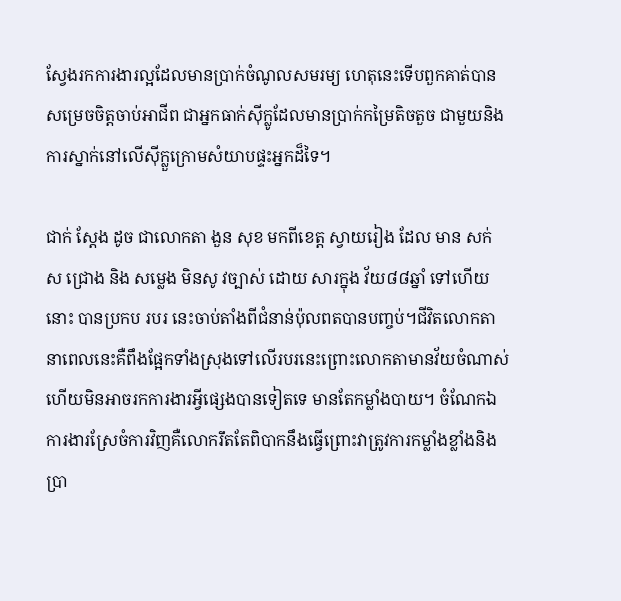ស្វែងរកការងារល្អដែលមានប្រាក់ចំណូលសមរម្យ ហេតុនេះទើបពួកគាត់បានសម្រេចចិត្តចាប់អាជីព ជាអ្នកធាក់ស៊ីក្លូដែលមានប្រាក់កម្រៃតិចតួច ជាមួយនិងការស្នាក់នៅលើស៊ីក្លួក្រោមសំយាបផ្ទះអ្នកដ៏ទៃ។

ជាក់ ស្តែង ដូច ជាលោកតា ងួន សុខ មកពីខេត្ត ស្វាយរៀង ដែល មាន សក់ ស ជ្រោង និង សម្លេង មិនសូ វច្បាស់ ដោយ សារក្នុង វ័យ៨៨ឆ្នាំ ទៅហើយ នោះ បានប្រកប របរ នេះចាប់តាំងពីជំនាន់ប៉ុលពតបានបញ្ចប់។ជីវិតលោកតានាពេលនេះគឺពឹងផ្អែកទាំងស្រុងទៅលើរបរនេះព្រោះលោកតាមានវ័យចំណាស់ ហើយមិនអាចរកការងារអ្វីផ្សេងបានទៀតទេ មានតែកម្លាំងបាយ។ ចំណែកឯការងារស្រែចំការវិញគឺលោករឹតតែពិបាកនឹងធ្វើព្រោះវាត្រូវការកម្លាំងខ្លាំងនិងប្រា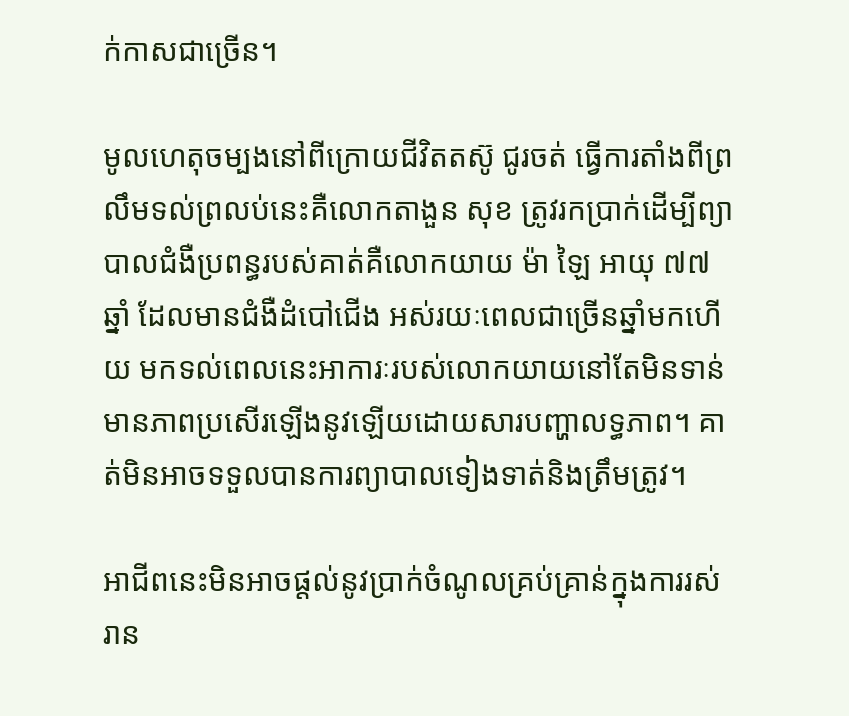ក់កាសជាច្រើន។

មូលហេតុចម្បងនៅពីក្រោយជីវិតតស៊ូ ជូរចត់ ធ្វើការតាំងពីព្រលឹមទល់ព្រលប់នេះគឺលោកតាងួន សុខ ត្រូវរកប្រាក់ដើម្បីព្យាបាលជំងឺប្រពន្ធរបស់គាត់គឺលោកយាយ ម៉ា ឡៃ អាយុ ៧៧ ឆ្នាំ ដែលមានជំងឺដំបៅជើង អស់រយៈពេលជាច្រើនឆ្នាំមកហើយ មកទល់ពេលនេះអាការៈរបស់លោកយាយនៅតែមិនទាន់មានភាពប្រសើរឡើងនូវឡើយដោយសារបញ្ហាលទ្ធភាព។ គាត់មិនអាចទទួលបានការព្យាបាលទៀងទាត់និងត្រឹមត្រូវ។

អាជីពនេះមិនអាចផ្តល់នូវប្រាក់ចំណូលគ្រប់គ្រាន់ក្នុងការរស់រាន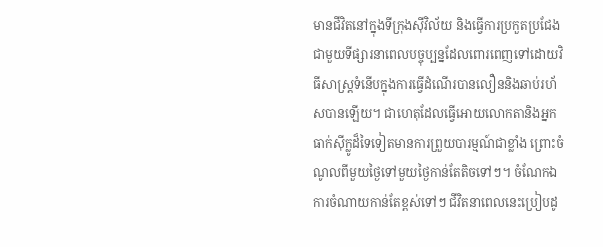មានជីវិតនៅក្នុងទីក្រុងស៊ីវិល័យ និងធ្វើការប្រកួតប្រជែងជាមួយទីផ្សារនាពេលបច្ចុប្បន្នដែលពោរពេញទៅដោយវិធីសាស្ត្រទំនើបក្នុងការធ្វើដំណើរបានលឿននិងឆាប់រហ័សបានឡើយ។ ជាហេតុដែលធ្វើអោយលោកតានិងអ្នកធាក់ស៊ីក្លូដ៏ទៃទៀតមានការព្រួយបារម្មណ៍ជាខ្លាំង ព្រោះចំណូលពីមួយថ្ងៃទៅមួយថ្ងៃកាន់តែតិចទៅៗ។ ចំណែកឯការចំណាយកាន់តែខ្ពស់ទៅៗ ជីវិតនាពេលនេះប្រៀបដូ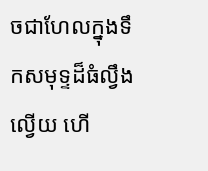ចជាហែលក្នុងទឹកសមុទ្ទដ៏ធំល្វឹងល្វើយ ហើ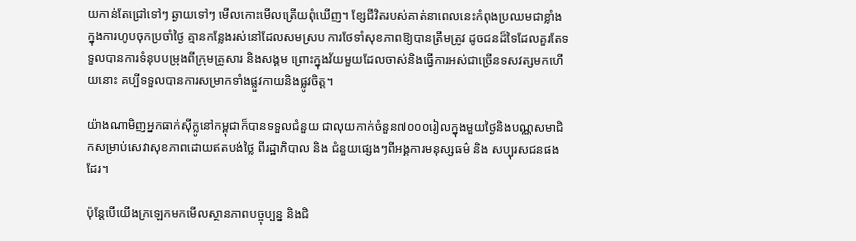យកាន់តែជ្រៅទៅៗ ឆ្ងាយទៅៗ មើលកោះមើលត្រើយពុំឃើញ។ ខ្សែជីវិតរបស់គាត់នាពេលនេះកំពុងប្រឈមជាខ្លាំងក្នុងការហូបចុកប្រចាំថ្ងៃ គ្មានកន្លែងរស់នៅដែលសមស្រប ការថែទាំសុខភាពឱ្យបានត្រឹមត្រូវ ដូចជនដ៏ទៃដែលគួរតែទទួលបានការទំនុបបម្រុងពីក្រុមគ្រូសារ និងសង្គម ព្រោះក្នុងវ័យមួយដែលចាស់និងធ្វើការអស់ជាច្រើនទសវត្សមកហើយនោះ គប្បីទទួលបានការសម្រាកទាំងផ្លួវកាយនិងផ្លូវចិត្ត។

យ៉ាងណាមិញអ្នកធាក់ស៊ីក្លូនៅកម្ពុជាក៏បានទទួលជំនួយ ជាលុយកាក់ចំនួន៧០០០រៀលក្នុងមួយថ្ងៃនិងបណ្ណសមាជិកសម្រាប់សេវាសុខភាពដោយឥតបង់ថ្លៃ ពីរដ្ឋាភិបាល និង ជំនួយផ្សេងៗពីអង្គការមនុស្សធម៌ និង សប្បុរសជនផងដែរ។

ប៉ុន្តែបើយើងក្រឡេកមកមើលស្ថានភាពបច្ចុប្បន្ន និងជិ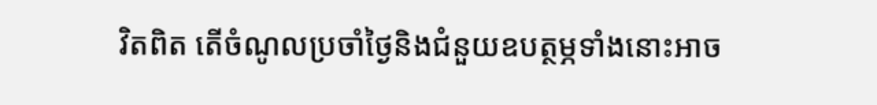វិតពិត តើចំណូលប្រចាំថ្ងៃនិងជំនួយឧបត្ថម្ភទាំងនោះអាច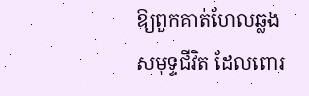ឱ្យពួកគាត់ហែលឆ្លងសមុទ្ទជីវិត ដែលពោរ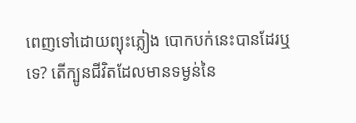ពេញទៅដោយព្យុះភ្លៀង បោកបក់នេះបានដែរឬទេ? តើក្បូនជីវិតដែលមានទម្ងន់នៃ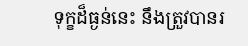ទុក្ខដ៏ធ្ងន់នេះ នឹងត្រួវបានរ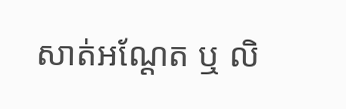សាត់អណ្តែត ឬ លិ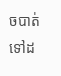ចបាត់ទៅដ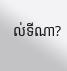ល់ទីណា?